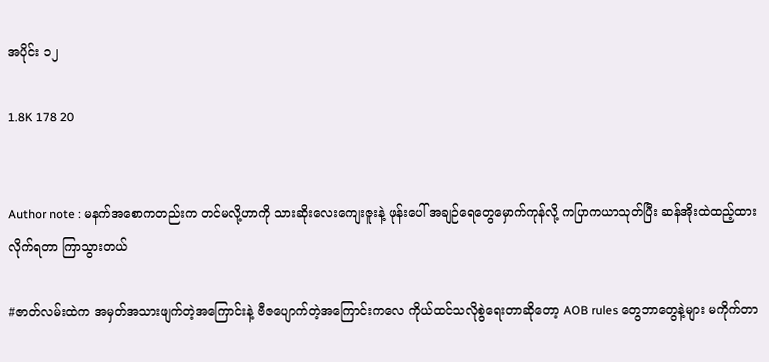အပိုင်း ၁၂

1.8K 178 20


Author note : မနက်အစောကတည်းက တင်မလို့ဟာကို သားဆိုးလေးကျေးဇူးနဲ့ ဖုန်း‌ပေါ် အချဉ်ရေတွေမှောက်ကုန်လို့ ကပြာကယာသုတ်ပြီး ဆန်အိုးထဲထည့်ထားလိုက်ရတာ ကြာသွားတယ်

#ဇာတ်လမ်းထဲက အမှတ်အသားဖျက်တဲ့အကြောင်းနဲ့ ဗီဇပျောက်တဲ့အကြောင်းကလေ ကိုယ်ထင်သလိုစွဲရေးတာဆိုတော့ AOB rules တွေဘာတွေနဲ့များ မကိုက်တာ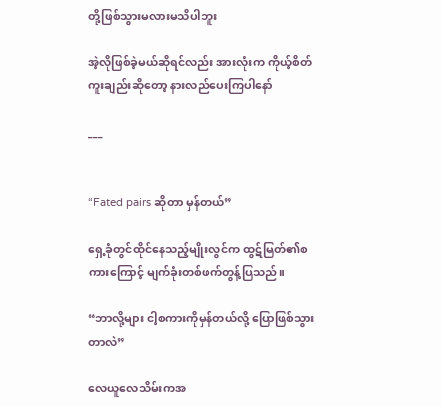တို့ဖြစ်သွားမလားမသိပါဘူး

အဲ့လိုဖြစ်ခဲ့မယ်ဆိုရင်လည်း အားလုံးက ကိုယ့်စိတ်ကူးချည်းဆိုတော့ နားလည်ပေးကြပါနော်

___


“Fated pairs ဆိုတာ မှန်တယ်”

ရှေ့ခုံတွင်ထိုင်နေသည့်မျိုးလွင်က ထွဋ်မြတ်၏စကားကြောင့် မျက်ခုံးတစ်ဖက်တွန့်ပြသည်။

“ဘာလို့များ ငါ့စကားကိုမှန်တယ်လို့ ပြောဖြစ်သွားတာလဲ”

လေယူလေသိမ်းကအ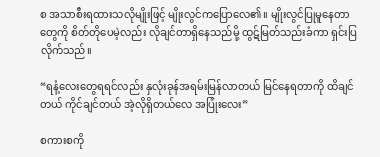စ အသာစီးရထားသလိုမျိုးဖြင့် မျိုးလွင်ကပြောလေ၏။ မျိုးလွင်ပြုမူနေတာတွေကို စိတ်တိုပေမဲ့လည်း လိုချင်တာရှိနေသည်မို့ ထွဋ်မြတ်သည်းခံကာ ရှင်းပြလိုက်သည်။

“ရနံ့‌လေးတွေရရင်လည်း နှလုံးခုန်အရမ်းမြန်လာတယ် မြင်နေရတာကို ထိချင်တယ် ကိုင်ချင်တယ် အဲ့လိုရှိတယ်‌လေ အပြုံးလေး”

စကားစကို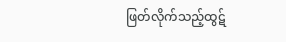ဖြတ်လိုက်သည့်ထွဋ်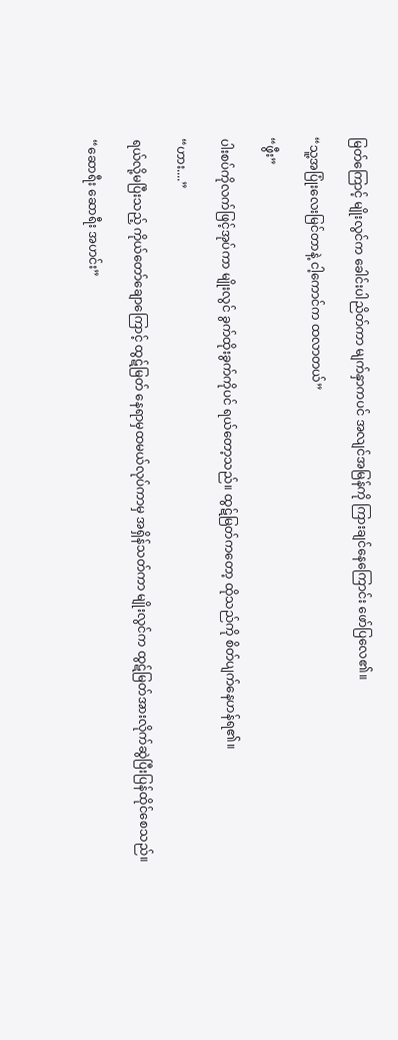မြတ်ကြောင့် ‌မျိုးလွင်က ခေါင်းပါညိတ်ကာ မျက်နှာကပင် အလျင်အမြန်ကို ကြားချင်နေကြောင်း ဖော်ပြလေ၏။

“သူ့အပြုံးလေးမြင်တာနဲ့ ငါ့ကောင်က ထလာတယ်”

“ဖွီး”

ပါးစပ်ကိုလက်ဖြင့်အုပ်ကာ မျိုးလွင် ခွက်ထိုးခွက်ကိုပင် ရယ်တော့သည်။ ထွဋ်မြတ်ကတော့ ထိုသည်ကို စိတ်ပျက်နေဟန်ရ၏။

“ဟား....”

ရယ်လို့မပြီးသည့် ကိုယ်တော်ချောကြောင့် ထွဋ်မြတ် နေရာမှထမယ်လုပ်ကာမှ အရှိန်သတ်ကာ မျိုးလွင်က ထွဋ်မြတ်အားလိုက်ဆွဲပြီးပြန်ထိုင်စေသည်။

“ဆောရီး ဆောရီး အဟင်း”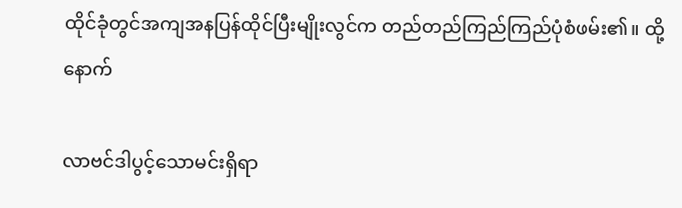ထိုင်ခုံတွင်အကျအနပြန်ထိုင်ပြီးမျိုးလွင်က တည်တည်ကြည်ကြည်ပုံစံဖမ်း၏။ ထို့နောက်

လာဗင်ဒါပွင့်သောမင်းရှိရာ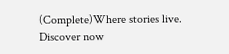(Complete)Where stories live. Discover now